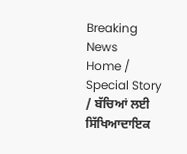Breaking News
Home / Special Story / ਬੱਚਿਆਂ ਲਈ ਸਿੱਖਿਆਦਾਇਕ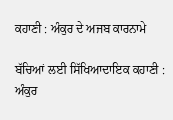ਕਹਾਣੀ : ਅੰਕੁਰ ਦੇ ਅਜਬ ਕਾਰਨਾਮੇ

ਬੱਚਿਆਂ ਲਈ ਸਿੱਖਿਆਦਾਇਕ ਕਹਾਣੀ : ਅੰਕੁਰ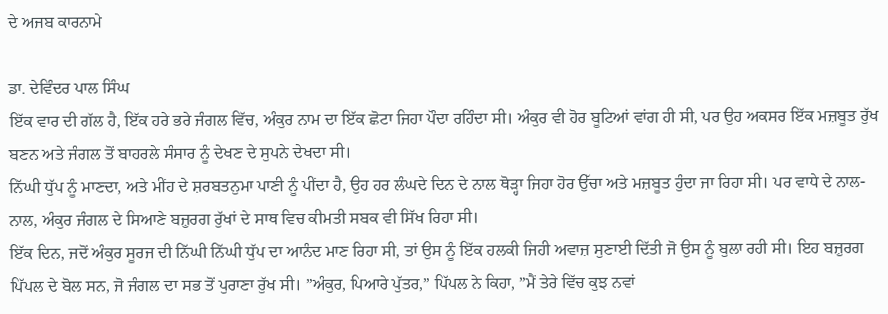ਦੇ ਅਜਬ ਕਾਰਨਾਮੇ

ਡਾ. ਦੇਵਿੰਦਰ ਪਾਲ ਸਿੰਘ
ਇੱਕ ਵਾਰ ਦੀ ਗੱਲ ਹੈ, ਇੱਕ ਹਰੇ ਭਰੇ ਜੰਗਲ ਵਿੱਚ, ਅੰਕੁਰ ਨਾਮ ਦਾ ਇੱਕ ਛੋਟਾ ਜਿਹਾ ਪੌਦਾ ਰਹਿੰਦਾ ਸੀ। ਅੰਕੁਰ ਵੀ ਹੋਰ ਬੂਟਿਆਂ ਵਾਂਗ ਹੀ ਸੀ, ਪਰ ਉਹ ਅਕਸਰ ਇੱਕ ਮਜ਼ਬੂਤ ਰੁੱਖ ਬਣਨ ਅਤੇ ਜੰਗਲ ਤੋਂ ਬਾਹਰਲੇ ਸੰਸਾਰ ਨੂੰ ਦੇਖਣ ਦੇ ਸੁਪਨੇ ਦੇਖਦਾ ਸੀ।
ਨਿੱਘੀ ਧੁੱਪ ਨੂੰ ਮਾਣਦਾ, ਅਤੇ ਮੀਂਹ ਦੇ ਸ਼ਰਬਤਨੁਮਾ ਪਾਣੀ ਨੂੰ ਪੀਂਦਾ ਹੈ, ਉਹ ਹਰ ਲੰਘਦੇ ਦਿਨ ਦੇ ਨਾਲ ਥੋੜ੍ਹਾ ਜਿਹਾ ਹੋਰ ਉੱਚਾ ਅਤੇ ਮਜ਼ਬੂਤ ਹੁੰਦਾ ਜਾ ਰਿਹਾ ਸੀ। ਪਰ ਵਾਧੇ ਦੇ ਨਾਲ-ਨਾਲ, ਅੰਕੁਰ ਜੰਗਲ ਦੇ ਸਿਆਣੇ ਬਜ਼ੁਰਗ ਰੁੱਖਾਂ ਦੇ ਸਾਥ ਵਿਚ ਕੀਮਤੀ ਸਬਕ ਵੀ ਸਿੱਖ ਰਿਹਾ ਸੀ।
ਇੱਕ ਦਿਨ, ਜਦੋਂ ਅੰਕੁਰ ਸੂਰਜ ਦੀ ਨਿੱਘੀ ਨਿੱਘੀ ਧੁੱਪ ਦਾ ਆਨੰਦ ਮਾਣ ਰਿਹਾ ਸੀ, ਤਾਂ ਉਸ ਨੂੰ ਇੱਕ ਹਲਕੀ ਜਿਹੀ ਅਵਾਜ਼ ਸੁਣਾਈ ਦਿੱਤੀ ਜੋ ਉਸ ਨੂੰ ਬੁਲਾ ਰਹੀ ਸੀ। ਇਹ ਬਜ਼ੁਰਗ ਪਿੱਪਲ ਦੇ ਬੋਲ ਸਨ, ਜੋ ਜੰਗਲ ਦਾ ਸਭ ਤੋਂ ਪੁਰਾਣਾ ਰੁੱਖ ਸੀ। ”ਅੰਕੁਰ, ਪਿਆਰੇ ਪੁੱਤਰ,” ਪਿੱਪਲ ਨੇ ਕਿਹਾ, ”ਮੈਂ ਤੇਰੇ ਵਿੱਚ ਕੁਝ ਨਵਾਂ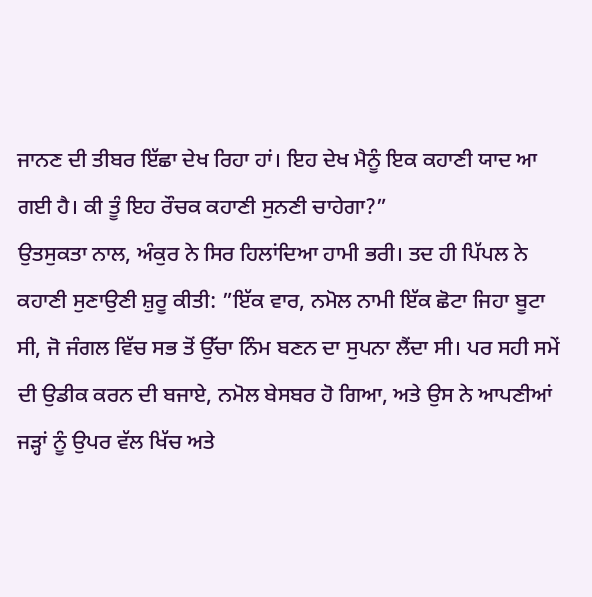ਜਾਨਣ ਦੀ ਤੀਬਰ ਇੱਛਾ ਦੇਖ ਰਿਹਾ ਹਾਂ। ਇਹ ਦੇਖ ਮੈਨੂੰ ਇਕ ਕਹਾਣੀ ਯਾਦ ਆ ਗਈ ਹੈ। ਕੀ ਤੂੰ ਇਹ ਰੌਚਕ ਕਹਾਣੀ ਸੁਨਣੀ ਚਾਹੇਗਾ?”
ਉਤਸੁਕਤਾ ਨਾਲ, ਅੰਕੁਰ ਨੇ ਸਿਰ ਹਿਲਾਂਦਿਆ ਹਾਮੀ ਭਰੀ। ਤਦ ਹੀ ਪਿੱਪਲ ਨੇ ਕਹਾਣੀ ਸੁਣਾਉਣੀ ਸ਼ੁਰੂ ਕੀਤੀ: ”ਇੱਕ ਵਾਰ, ਨਮੋਲ ਨਾਮੀ ਇੱਕ ਛੋਟਾ ਜਿਹਾ ਬੂਟਾ ਸੀ, ਜੋ ਜੰਗਲ ਵਿੱਚ ਸਭ ਤੋਂ ਉੱਚਾ ਨਿੰਮ ਬਣਨ ਦਾ ਸੁਪਨਾ ਲੈਂਦਾ ਸੀ। ਪਰ ਸਹੀ ਸਮੇਂ ਦੀ ਉਡੀਕ ਕਰਨ ਦੀ ਬਜਾਏ, ਨਮੋਲ ਬੇਸਬਰ ਹੋ ਗਿਆ, ਅਤੇ ਉਸ ਨੇ ਆਪਣੀਆਂ ਜੜ੍ਹਾਂ ਨੂੰ ਉਪਰ ਵੱਲ ਖਿੱਚ ਅਤੇ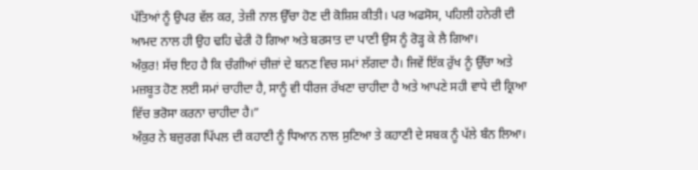ਪੱਤਿਆਂ ਨੂੰ ਉਪਰ ਵੱਲ ਕਰ, ਤੇਜ਼ੀ ਨਾਲ ਉੱਚਾ ਹੋਣ ਦੀ ਕੋਸ਼ਿਸ਼ ਕੀਤੀ। ਪਰ ਅਫਸੋਸ, ਪਹਿਲੀ ਹਨੇਰੀ ਦੀ ਆਮਦ ਨਾਲ ਹੀ ਉਹ ਢਹਿ ਢੇਰੀ ਹੋ ਗਿਆ ਅਤੇ ਬਰਸਾਤ ਦਾ ਪਾਣੀ ਉਸ ਨੂੰ ਰੋੜ੍ਹ ਕੇ ਲੈ ਗਿਆ।
ਅੰਕੁਰ! ਸੱਚ ਇਹ ਹੈ ਕਿ ਚੰਗੀਆਂ ਚੀਜ਼ਾਂ ਦੇ ਬਨਣ ਵਿਚ ਸਮਾਂ ਲੱਗਦਾ ਹੈ। ਜਿਵੇਂ ਇੱਕ ਰੁੱਖ ਨੂੰ ਉੱਚਾ ਅਤੇ ਮਜ਼ਬੂਤ ਹੋਣ ਲਈ ਸਮਾਂ ਚਾਹੀਦਾ ਹੈ, ਸਾਨੂੰ ਵੀ ਧੀਰਜ ਰੱਖਣਾ ਚਾਹੀਦਾ ਹੈ ਅਤੇ ਆਪਣੇ ਸਹੀ ਵਾਧੇ ਦੀ ਕ੍ਰਿਆ ਵਿੱਚ ਭਰੋਸਾ ਕਰਨਾ ਚਾਹੀਦਾ ਹੈ।”
ਅੰਕੁਰ ਨੇ ਬਜ਼ੁਰਗ ਪਿੱਪਲ ਦੀ ਕਹਾਣੀ ਨੂੰ ਧਿਆਨ ਨਾਲ ਸੁਣਿਆ ਤੇ ਕਹਾਣੀ ਦੇ ਸਬਕ ਨੂੰ ਪੱਲੇ ਬੰਨ ਲਿਆ।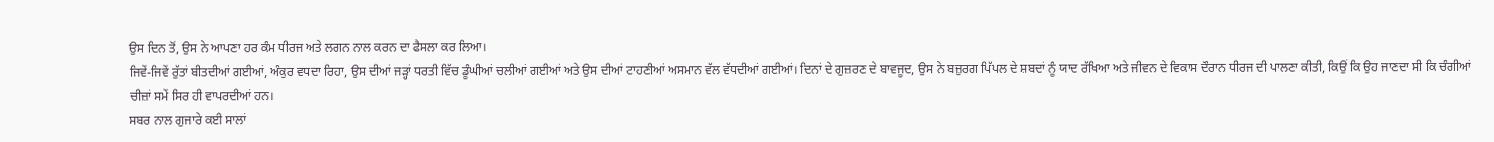ਉਸ ਦਿਨ ਤੋਂ, ਉਸ ਨੇ ਆਪਣਾ ਹਰ ਕੰਮ ਧੀਰਜ ਅਤੇ ਲਗਨ ਨਾਲ ਕਰਨ ਦਾ ਫੈਸਲਾ ਕਰ ਲਿਆ।
ਜਿਵੇਂ-ਜਿਵੇਂ ਰੁੱਤਾਂ ਬੀਤਦੀਆਂ ਗਈਆਂ, ਅੰਕੁਰ ਵਧਦਾ ਰਿਹਾ, ਉਸ ਦੀਆਂ ਜੜ੍ਹਾਂ ਧਰਤੀ ਵਿੱਚ ਡੂੰਘੀਆਂ ਚਲੀਆਂ ਗਈਆਂ ਅਤੇ ਉਸ ਦੀਆਂ ਟਾਹਣੀਆਂ ਅਸਮਾਨ ਵੱਲ ਵੱਧਦੀਆਂ ਗਈਆਂ। ਦਿਨਾਂ ਦੇ ਗੁਜ਼ਰਣ ਦੇ ਬਾਵਜੂਦ, ਉਸ ਨੇ ਬਜ਼ੁਰਗ ਪਿੱਪਲ ਦੇ ਸ਼ਬਦਾਂ ਨੂੰ ਯਾਦ ਰੱਖਿਆ ਅਤੇ ਜੀਵਨ ਦੇ ਵਿਕਾਸ ਦੌਰਾਨ ਧੀਰਜ ਦੀ ਪਾਲਣਾ ਕੀਤੀ, ਕਿਉਂ ਕਿ ਉਹ ਜਾਣਦਾ ਸੀ ਕਿ ਚੰਗੀਆਂ ਚੀਜ਼ਾਂ ਸਮੇਂ ਸਿਰ ਹੀ ਵਾਪਰਦੀਆਂ ਹਨ।
ਸਬਰ ਨਾਲ ਗੁਜਾਰੇ ਕਈ ਸਾਲਾਂ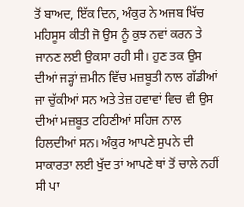ਤੋਂ ਬਾਅਦ, ਇੱਕ ਦਿਨ, ਅੰਕੁਰ ਨੇ ਅਜਬ ਖਿੱਚ ਮਹਿਸੂਸ ਕੀਤੀ ਜੋ ਉਸ ਨੂੰ ਕੁਝ ਨਵਾਂ ਕਰਨ ਤੇ ਜਾਨਣ ਲਈ ਉਕਸਾ ਰਹੀ ਸੀ। ਹੁਣ ਤਕ ਉਸ ਦੀਆਂ ਜੜ੍ਹਾਂ ਜ਼ਮੀਨ ਵਿੱਚ ਮਜ਼ਬੂਤੀ ਨਾਲ ਗੱਡੀਆਂ ਜਾ ਚੁੱਕੀਆਂ ਸਨ ਅਤੇ ਤੇਜ਼ ਹਵਾਵਾਂ ਵਿਚ ਵੀ ਉਸ ਦੀਆਂ ਮਜ਼ਬੂਤ ਟਹਿਣੀਆਂ ਸਹਿਜ ਨਾਲ ਹਿਲਦੀਆਂ ਸਨ। ਅੰਕੁਰ ਆਪਣੇ ਸੁਪਨੇ ਦੀ ਸਾਕਾਰਤਾ ਲਈ ਖੁੱਦ ਤਾਂ ਆਪਣੇ ਥਾਂ ਤੋਂ ਚਾਲੇ ਨਹੀਂ ਸੀ ਪਾ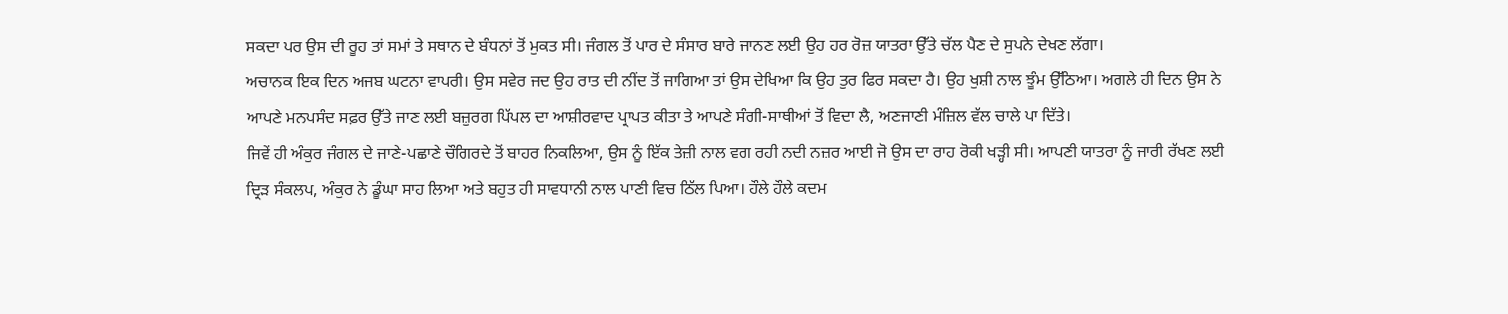ਸਕਦਾ ਪਰ ਉਸ ਦੀ ਰੂਹ ਤਾਂ ਸਮਾਂ ਤੇ ਸਥਾਨ ਦੇ ਬੰਧਨਾਂ ਤੋਂ ਮੁਕਤ ਸੀ। ਜੰਗਲ ਤੋਂ ਪਾਰ ਦੇ ਸੰਸਾਰ ਬਾਰੇ ਜਾਨਣ ਲਈ ਉਹ ਹਰ ਰੋਜ਼ ਯਾਤਰਾ ਉੱਤੇ ਚੱਲ ਪੈਣ ਦੇ ਸੁਪਨੇ ਦੇਖਣ ਲੱਗਾ।
ਅਚਾਨਕ ਇਕ ਦਿਨ ਅਜਬ ਘਟਨਾ ਵਾਪਰੀ। ਉਸ ਸਵੇਰ ਜਦ ਉਹ ਰਾਤ ਦੀ ਨੀਂਦ ਤੋਂ ਜਾਗਿਆ ਤਾਂ ਉਸ ਦੇਖਿਆ ਕਿ ਉਹ ਤੁਰ ਫਿਰ ਸਕਦਾ ਹੈ। ਉਹ ਖੁਸ਼ੀ ਨਾਲ ਝੂੰਮ ਉੱਠਿਆ। ਅਗਲੇ ਹੀ ਦਿਨ ਉਸ ਨੇ ਆਪਣੇ ਮਨਪਸੰਦ ਸਫ਼ਰ ਉੱਤੇ ਜਾਣ ਲਈ ਬਜ਼ੁਰਗ ਪਿੱਪਲ ਦਾ ਆਸ਼ੀਰਵਾਦ ਪ੍ਰਾਪਤ ਕੀਤਾ ਤੇ ਆਪਣੇ ਸੰਗੀ-ਸਾਥੀਆਂ ਤੋਂ ਵਿਦਾ ਲੈ, ਅਣਜਾਣੀ ਮੰਜ਼ਿਲ ਵੱਲ ਚਾਲੇ ਪਾ ਦਿੱਤੇ।
ਜਿਵੇਂ ਹੀ ਅੰਕੁਰ ਜੰਗਲ ਦੇ ਜਾਣੇ-ਪਛਾਣੇ ਚੌਗਿਰਦੇ ਤੋਂ ਬਾਹਰ ਨਿਕਲਿਆ, ਉਸ ਨੂੰ ਇੱਕ ਤੇਜ਼ੀ ਨਾਲ ਵਗ ਰਹੀ ਨਦੀ ਨਜ਼ਰ ਆਈ ਜੋ ਉਸ ਦਾ ਰਾਹ ਰੋਕੀ ਖੜ੍ਹੀ ਸੀ। ਆਪਣੀ ਯਾਤਰਾ ਨੂੰ ਜਾਰੀ ਰੱਖਣ ਲਈ ਦ੍ਰਿੜ ਸੰਕਲਪ, ਅੰਕੁਰ ਨੇ ਡੂੰਘਾ ਸਾਹ ਲਿਆ ਅਤੇ ਬਹੁਤ ਹੀ ਸਾਵਧਾਨੀ ਨਾਲ ਪਾਣੀ ਵਿਚ ਠਿੱਲ ਪਿਆ। ਹੌਲੇ ਹੌਲੇ ਕਦਮ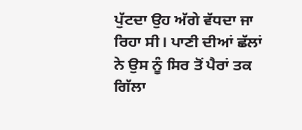ਪੁੱਟਦਾ ਉਹ ਅੱਗੇ ਵੱਧਦਾ ਜਾ ਰਿਹਾ ਸੀ। ਪਾਣੀ ਦੀਆਂ ਛੱਲਾਂ ਨੇ ਉਸ ਨੂੰ ਸਿਰ ਤੋਂ ਪੈਰਾਂ ਤਕ ਗਿੱਲਾ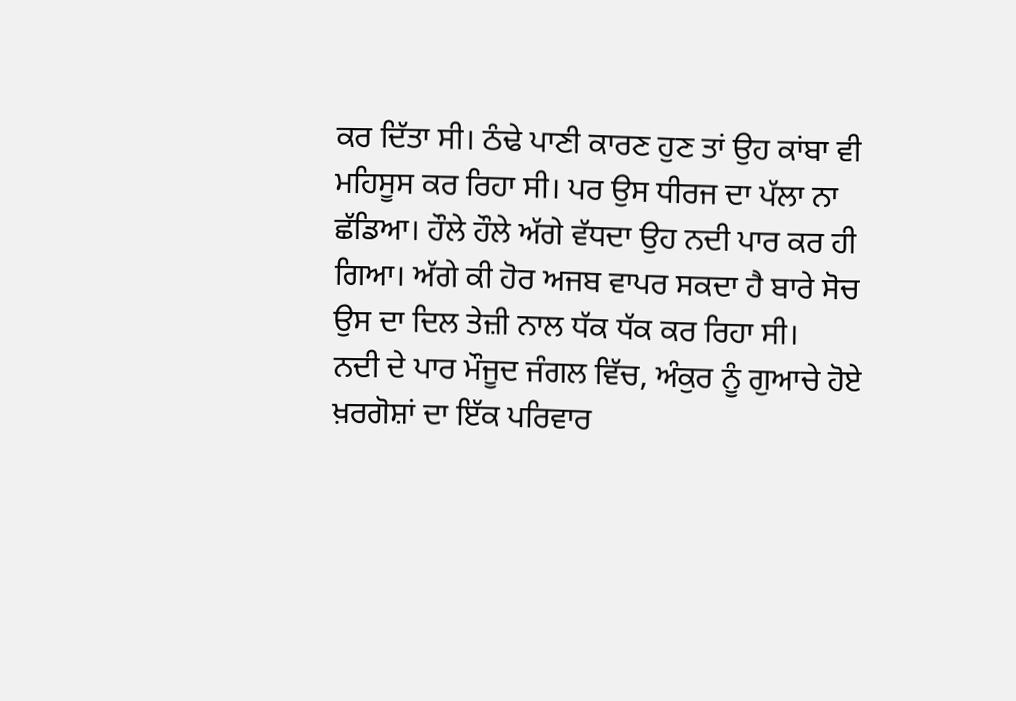ਕਰ ਦਿੱਤਾ ਸੀ। ਠੰਢੇ ਪਾਣੀ ਕਾਰਣ ਹੁਣ ਤਾਂ ਉਹ ਕਾਂਬਾ ਵੀ ਮਹਿਸੂਸ ਕਰ ਰਿਹਾ ਸੀ। ਪਰ ਉਸ ਧੀਰਜ ਦਾ ਪੱਲਾ ਨਾ ਛੱਡਿਆ। ਹੌਲੇ ਹੌਲੇ ਅੱਗੇ ਵੱਧਦਾ ਉਹ ਨਦੀ ਪਾਰ ਕਰ ਹੀ ਗਿਆ। ਅੱਗੇ ਕੀ ਹੋਰ ਅਜਬ ਵਾਪਰ ਸਕਦਾ ਹੈ ਬਾਰੇ ਸੋਚ ਉਸ ਦਾ ਦਿਲ ਤੇਜ਼ੀ ਨਾਲ ਧੱਕ ਧੱਕ ਕਰ ਰਿਹਾ ਸੀ।
ਨਦੀ ਦੇ ਪਾਰ ਮੌਜੂਦ ਜੰਗਲ ਵਿੱਚ, ਅੰਕੁਰ ਨੂੰ ਗੁਆਚੇ ਹੋਏ ਖ਼ਰਗੋਸ਼ਾਂ ਦਾ ਇੱਕ ਪਰਿਵਾਰ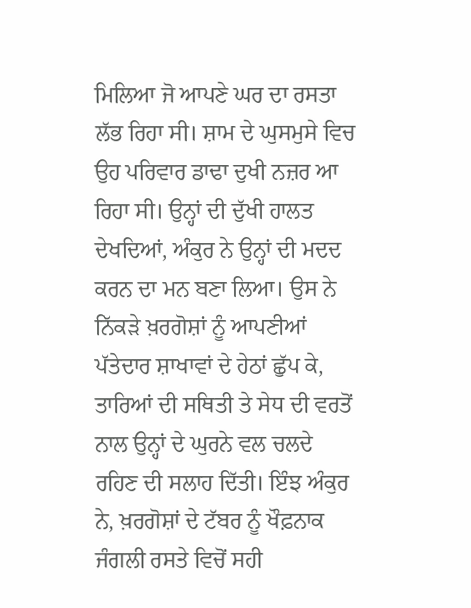ਮਿਲਿਆ ਜੋ ਆਪਣੇ ਘਰ ਦਾ ਰਸਤਾ ਲੱਭ ਰਿਹਾ ਸੀ। ਸ਼ਾਮ ਦੇ ਘੁਸਮੁਸੇ ਵਿਚ ਉਹ ਪਰਿਵਾਰ ਡਾਢਾ ਦੁਖੀ ਨਜ਼ਰ ਆ ਰਿਹਾ ਸੀ। ਉਨ੍ਹਾਂ ਦੀ ਦੁੱਖੀ ਹਾਲਤ ਦੇਖਦਿਆਂ, ਅੰਕੁਰ ਨੇ ਉਨ੍ਹਾਂ ਦੀ ਮਦਦ ਕਰਨ ਦਾ ਮਨ ਬਣਾ ਲਿਆ। ਉਸ ਨੇ ਨਿੱਕੜੇ ਖ਼ਰਗੋਸ਼ਾਂ ਨੂੰ ਆਪਣੀਆਂ ਪੱਤੇਦਾਰ ਸ਼ਾਖਾਵਾਂ ਦੇ ਹੇਠਾਂ ਛੁੱਪ ਕੇ, ਤਾਰਿਆਂ ਦੀ ਸਥਿਤੀ ਤੇ ਸੇਧ ਦੀ ਵਰਤੋਂ ਨਾਲ ਉਨ੍ਹਾਂ ਦੇ ਘੁਰਨੇ ਵਲ ਚਲਦੇ ਰਹਿਣ ਦੀ ਸਲਾਹ ਦਿੱਤੀ। ਇੰਝ ਅੰਕੁਰ ਨੇ, ਖ਼ਰਗੋਸ਼ਾਂ ਦੇ ਟੱਬਰ ਨੂੰ ਖੌਫ਼ਨਾਕ ਜੰਗਲੀ ਰਸਤੇ ਵਿਚੋਂ ਸਹੀ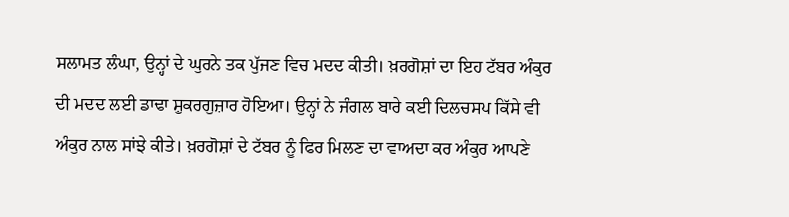ਸਲਾਮਤ ਲੰਘਾ, ਉਨ੍ਹਾਂ ਦੇ ਘੁਰਨੇ ਤਕ ਪੁੱਜਣ ਵਿਚ ਮਦਦ ਕੀਤੀ। ਖ਼ਰਗੋਸ਼ਾਂ ਦਾ ਇਹ ਟੱਬਰ ਅੰਕੁਰ ਦੀ ਮਦਦ ਲਈ ਡਾਢਾ ਸ਼ੁਕਰਗੁਜ਼ਾਰ ਹੋਇਆ। ਉਨ੍ਹਾਂ ਨੇ ਜੰਗਲ ਬਾਰੇ ਕਈ ਦਿਲਚਸਪ ਕਿੱਸੇ ਵੀ ਅੰਕੁਰ ਨਾਲ ਸਾਂਝੇ ਕੀਤੇ। ਖ਼ਰਗੋਸ਼ਾਂ ਦੇ ਟੱਬਰ ਨੂੰ ਫਿਰ ਮਿਲਣ ਦਾ ਵਾਅਦਾ ਕਰ ਅੰਕੁਰ ਆਪਣੇ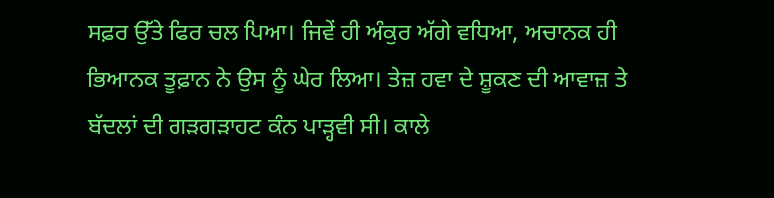ਸਫ਼ਰ ਉੱਤੇ ਫਿਰ ਚਲ ਪਿਆ। ਜਿਵੇਂ ਹੀ ਅੰਕੁਰ ਅੱਗੇ ਵਧਿਆ, ਅਚਾਨਕ ਹੀ ਭਿਆਨਕ ਤੂਫ਼ਾਨ ਨੇ ਉਸ ਨੂੰ ਘੇਰ ਲਿਆ। ਤੇਜ਼ ਹਵਾ ਦੇ ਸ਼ੂਕਣ ਦੀ ਆਵਾਜ਼ ਤੇ ਬੱਦਲਾਂ ਦੀ ਗੜਗੜਾਹਟ ਕੰਨ ਪਾੜ੍ਹਵੀ ਸੀ। ਕਾਲੇ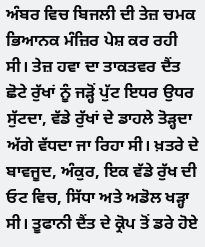ਅੰਬਰ ਵਿਚ ਬਿਜਲੀ ਦੀ ਤੇਜ਼ ਚਮਕ ਭਿਆਨਕ ਮੰਜ਼ਿਰ ਪੇਸ਼ ਕਰ ਰਹੀ ਸੀ। ਤੇਜ਼ ਹਵਾ ਦਾ ਤਾਕਤਵਰ ਦੈਂਤ ਛੋਟੇ ਰੁੱਖਾਂ ਨੂੰ ਜੜ੍ਹੋਂ ਪੁੱਟ ਇਧਰ ਉਧਰ ਸੁੱਟਦਾ, ਵੱਡੇ ਰੁੱਖਾਂ ਦੇ ਡਾਹਲੇ ਤੋੜ੍ਹਦਾ ਅੱਗੇ ਵੱਧਦਾ ਜਾ ਰਿਹਾ ਸੀ। ਖ਼ਤਰੇ ਦੇ ਬਾਵਜੂਦ, ਅੰਕੁਰ, ਇਕ ਵੱਡੇ ਰੁੱਖ ਦੀ ਓਟ ਵਿਚ, ਸਿੱਧਾ ਅਤੇ ਅਡੋਲ ਖੜ੍ਹਾ ਸੀ। ਤੂਫਾਨੀ ਦੈਂਤ ਦੇ ਕ੍ਰੋਪ ਤੋਂ ਡਰੇ ਹੋਏ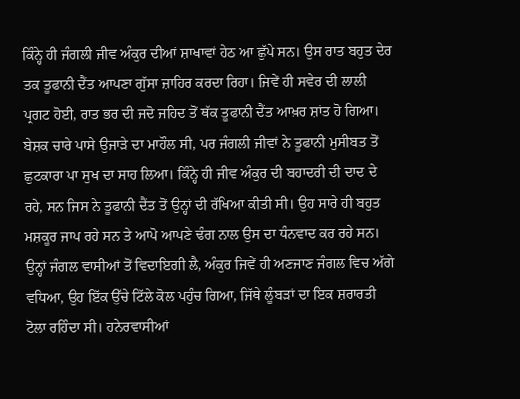ਕਿੰਨ੍ਹੇ ਹੀ ਜੰਗਲੀ ਜੀਵ ਅੰਕੁਰ ਦੀਆਂ ਸ਼ਾਖਾਵਾਂ ਹੇਠ ਆ ਛੁੱਪੇ ਸਨ। ਉਸ ਰਾਤ ਬਹੁਤ ਦੇਰ ਤਕ ਤੂਫਾਨੀ ਦੈਂਤ ਆਪਣਾ ਗੁੱਸਾ ਜ਼ਾਹਿਰ ਕਰਦਾ ਰਿਹਾ। ਜਿਵੇਂ ਹੀ ਸਵੇਰ ਦੀ ਲਾਲੀ ਪ੍ਰਗਟ ਹੋਈ, ਰਾਤ ਭਰ ਦੀ ਜਦੋ ਜਹਿਦ ਤੋਂ ਥੱਕ ਤੂਫਾਨੀ ਦੈਂਤ ਆਖ਼ਰ ਸ਼ਾਂਤ ਹੋ ਗਿਆ। ਬੇਸ਼ਕ ਚਾਰੇ ਪਾਸੇ ਉਜਾੜੇ ਦਾ ਮਾਹੌਲ ਸੀ, ਪਰ ਜੰਗਲੀ ਜੀਵਾਂ ਨੇ ਤੂਫਾਨੀ ਮੁਸੀਬਤ ਤੋਂ ਛੁਟਕਾਰਾ ਪਾ ਸੁਖ ਦਾ ਸਾਹ ਲਿਆ। ਕਿੰਨ੍ਹੇ ਹੀ ਜੀਵ ਅੰਕੁਰ ਦੀ ਬਹਾਦਰੀ ਦੀ ਦਾਦ ਦੇ ਰਹੇ, ਸਨ ਜਿਸ ਨੇ ਤੂਫਾਨੀ ਦੈਂਤ ਤੋਂ ਉਨ੍ਹਾਂ ਦੀ ਰੱਖਿਆ ਕੀਤੀ ਸੀ। ਉਹ ਸਾਰੇ ਹੀ ਬਹੁਤ ਮਸ਼ਕੂਰ ਜਾਪ ਰਹੇ ਸਨ ਤੇ ਆਪੋ ਆਪਣੇ ਢੰਗ ਨਾਲ ਉਸ ਦਾ ਧੰਨਵਾਦ ਕਰ ਰਹੇ ਸਨ।
ਉਨ੍ਹਾਂ ਜੰਗਲ ਵਾਸੀਆਂ ਤੋਂ ਵਿਦਾਇਗੀ ਲੈ, ਅੰਕੁਰ ਜਿਵੇਂ ਹੀ ਅਣਜਾਣ ਜੰਗਲ ਵਿਚ ਅੱਗੇ ਵਧਿਆ, ਉਹ ਇੱਕ ਉੱਚੇ ਟਿੱਲੇ ਕੋਲ ਪਹੁੰਚ ਗਿਆ, ਜਿੱਥੇ ਲੂੰਬੜਾਂ ਦਾ ਇਕ ਸ਼ਰਾਰਤੀ ਟੋਲਾ ਰਹਿੰਦਾ ਸੀ। ਹਨੇਰਵਾਸੀਆਂ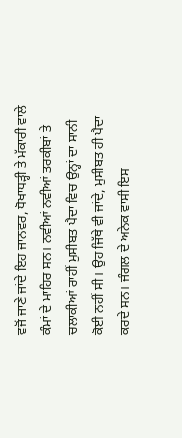ਵਜੋਂ ਜਾਣੇ ਜਾਂਦੇ ਇਹ ਜਾਨਵਰ, ਧੋਖਾਧੜ੍ਹੀ ਤੇ ਮੱਕਾਰੀ ਵਾਲੇ ਕੰਮਾਂ ਦੇ ਮਾਹਿਰ ਸਨ। ਨਵੀਆਂ ਨਵੀਆਂ ਤਰਕੀਬਾਂ ਤੇ ਚਲਾਕੀਆਂ ਰਾਹੀਂ ਮੁਸੀਬਤ ਪੈਦਾ ਵਿਚ ਉਨ੍ਹਾਂ ਦਾ ਸਾਨੀ ਕੋਈ ਨਹੀਂ ਸੀ। ਉਹ ਜਿੱਥੇ ਵੀ ਜਾਂਦੇ, ਮੁਸੀਬਤ ਹੀ ਪੈਦਾ ਕਰਦੇ ਸਨ। ਜੰਗਲ ਦੇ ਅਨੇਕ ਵਾਸੀ ਇਸ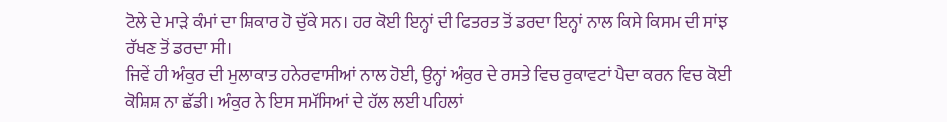ਟੋਲੇ ਦੇ ਮਾੜੇ ਕੰਮਾਂ ਦਾ ਸ਼ਿਕਾਰ ਹੋ ਚੁੱਕੇ ਸਨ। ਹਰ ਕੋਈ ਇਨ੍ਹਾਂ ਦੀ ਫਿਤਰਤ ਤੋਂ ਡਰਦਾ ਇਨ੍ਹਾਂ ਨਾਲ ਕਿਸੇ ਕਿਸਮ ਦੀ ਸਾਂਝ ਰੱਖਣ ਤੋਂ ਡਰਦਾ ਸੀ।
ਜਿਵੇਂ ਹੀ ਅੰਕੁਰ ਦੀ ਮੁਲਾਕਾਤ ਹਨੇਰਵਾਸੀਆਂ ਨਾਲ ਹੋਈ, ਉਨ੍ਹਾਂ ਅੰਕੁਰ ਦੇ ਰਸਤੇ ਵਿਚ ਰੁਕਾਵਟਾਂ ਪੈਦਾ ਕਰਨ ਵਿਚ ਕੋਈ ਕੋਸ਼ਿਸ਼ ਨਾ ਛੱਡੀ। ਅੰਕੁਰ ਨੇ ਇਸ ਸਮੱਸਿਆਂ ਦੇ ਹੱਲ ਲਈ ਪਹਿਲਾਂ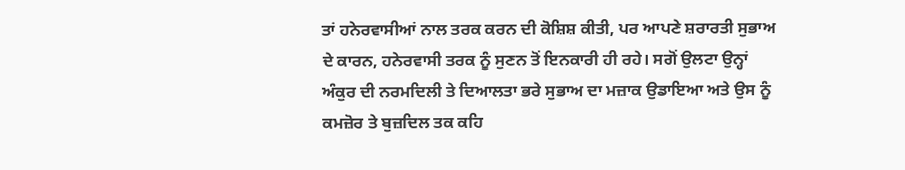ਤਾਂ ਹਨੇਰਵਾਸੀਆਂ ਨਾਲ ਤਰਕ ਕਰਨ ਦੀ ਕੋਸ਼ਿਸ਼ ਕੀਤੀ, ਪਰ ਆਪਣੇ ਸ਼ਰਾਰਤੀ ਸੁਭਾਅ ਦੇ ਕਾਰਨ, ਹਨੇਰਵਾਸੀ ਤਰਕ ਨੂੰ ਸੁਣਨ ਤੋਂ ਇਨਕਾਰੀ ਹੀ ਰਹੇ। ਸਗੋਂ ਉਲਟਾ ਉਨ੍ਹਾਂ ਅੰਕੁਰ ਦੀ ਨਰਮਦਿਲੀ ਤੇ ਦਿਆਲਤਾ ਭਰੇ ਸੁਭਾਅ ਦਾ ਮਜ਼ਾਕ ਉਡਾਇਆ ਅਤੇ ਉਸ ਨੂੰ ਕਮਜ਼ੋਰ ਤੇ ਬੁਜ਼ਦਿਲ ਤਕ ਕਹਿ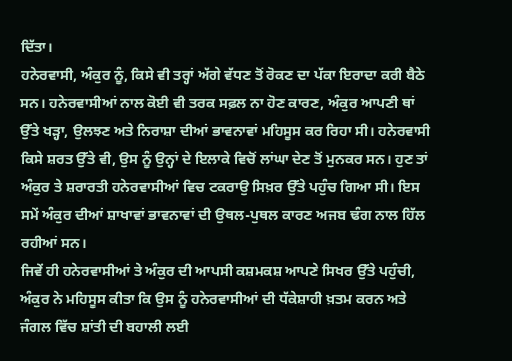ਦਿੱਤਾ।
ਹਨੇਰਵਾਸੀ, ਅੰਕੁਰ ਨੂੰ, ਕਿਸੇ ਵੀ ਤਰ੍ਹਾਂ ਅੱਗੇ ਵੱਧਣ ਤੋਂ ਰੋਕਣ ਦਾ ਪੱਕਾ ਇਰਾਦਾ ਕਰੀ ਬੈਠੇ ਸਨ। ਹਨੇਰਵਾਸੀਆਂ ਨਾਲ ਕੋਈ ਵੀ ਤਰਕ ਸਫ਼ਲ ਨਾ ਹੋਣ ਕਾਰਣ, ਅੰਕੁਰ ਆਪਣੀ ਥਾਂ ਉੱਤੇ ਖੜ੍ਹਾ, ਉਲਝਣ ਅਤੇ ਨਿਰਾਸ਼ਾ ਦੀਆਂ ਭਾਵਨਾਵਾਂ ਮਹਿਸੂਸ ਕਰ ਰਿਹਾ ਸੀ। ਹਨੇਰਵਾਸੀ ਕਿਸੇ ਸ਼ਰਤ ਉੱਤੇ ਵੀ, ਉਸ ਨੂੰ ਉਨ੍ਹਾਂ ਦੇ ਇਲਾਕੇ ਵਿਚੋਂ ਲਾਂਘਾ ਦੇਣ ਤੋਂ ਮੁਨਕਰ ਸਨ। ਹੁਣ ਤਾਂ ਅੰਕੁਰ ਤੇ ਸ਼ਰਾਰਤੀ ਹਨੇਰਵਾਸੀਆਂ ਵਿਚ ਟਕਰਾਉ ਸਿਖ਼ਰ ਉੱਤੇ ਪਹੁੰਚ ਗਿਆ ਸੀ। ਇਸ ਸਮੇਂ ਅੰਕੁਰ ਦੀਆਂ ਸ਼ਾਖਾਵਾਂ ਭਾਵਨਾਵਾਂ ਦੀ ਉਥਲ-ਪੁਥਲ ਕਾਰਣ ਅਜਬ ਢੰਗ ਨਾਲ ਹਿੱਲ ਰਹੀਆਂ ਸਨ।
ਜਿਵੇਂ ਹੀ ਹਨੇਰਵਾਸੀਆਂ ਤੇ ਅੰਕੁਰ ਦੀ ਆਪਸੀ ਕਸ਼ਮਕਸ਼ ਆਪਣੇ ਸਿਖਰ ਉੱਤੇ ਪਹੁੰਚੀ, ਅੰਕੁਰ ਨੇ ਮਹਿਸੂਸ ਕੀਤਾ ਕਿ ਉਸ ਨੂੰ ਹਨੇਰਵਾਸੀਆਂ ਦੀ ਧੱਕੇਸ਼ਾਹੀ ਖ਼ਤਮ ਕਰਨ ਅਤੇ ਜੰਗਲ ਵਿੱਚ ਸ਼ਾਂਤੀ ਦੀ ਬਹਾਲੀ ਲਈ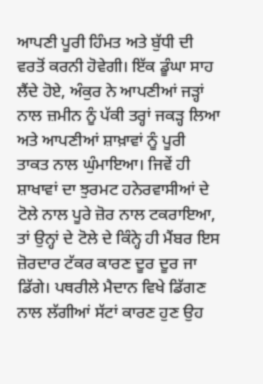ਆਪਣੀ ਪੂਰੀ ਹਿੰਮਤ ਅਤੇ ਬੁੱਧੀ ਦੀ ਵਰਤੋਂ ਕਰਨੀ ਹੋਵੇਗੀ। ਇੱਕ ਡੂੰਘਾ ਸਾਹ ਲੈਂਦੇ ਹੋਏ, ਅੰਕੁਰ ਨੇ ਆਪਣੀਆਂ ਜੜ੍ਹਾਂ ਨਾਲ ਜ਼ਮੀਨ ਨੂੰ ਪੱਕੀ ਤਰ੍ਹਾਂ ਜਕੜ੍ਹ ਲਿਆ ਅਤੇ ਆਪਣੀਆਂ ਸ਼ਾਖ਼ਾਵਾਂ ਨੂੰ ਪੂਰੀ ਤਾਕਤ ਨਾਲ ਘੁੰਮਾਇਆ। ਜਿਵੇਂ ਹੀ ਸ਼ਾਖਾਵਾਂ ਦਾ ਝੁਰਮਟ ਹਨੇਰਵਾਸੀਆਂ ਦੇ ਟੋਲੇ ਨਾਲ ਪੂਰੇ ਜ਼ੋਰ ਨਾਲ ਟਕਰਾਇਆ, ਤਾਂ ਉਨ੍ਹਾਂ ਦੇ ਟੋਲੇ ਦੇ ਕਿੰਨ੍ਹੇ ਹੀ ਮੈਂਬਰ ਇਸ ਜ਼ੋਰਦਾਰ ਟੱਕਰ ਕਾਰਣ ਦੂਰ ਦੂਰ ਜਾ ਡਿੱਗੇ। ਪਥਰੀਲੇ ਮੈਦਾਨ ਵਿਖੇ ਡਿੱਗਣ ਨਾਲ ਲੱਗੀਆਂ ਸੱਟਾਂ ਕਾਰਣ ਹੁਣ ਉਹ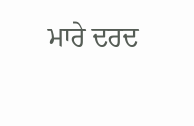ਮਾਰੇ ਦਰਦ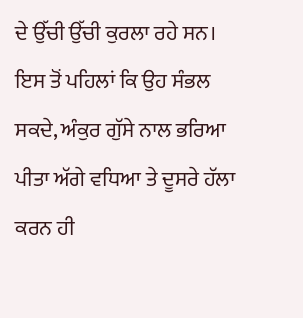ਦੇ ਉੱਚੀ ਉੱਚੀ ਕੁਰਲਾ ਰਹੇ ਸਨ। ਇਸ ਤੋਂ ਪਹਿਲਾਂ ਕਿ ਉਹ ਸੰਭਲ ਸਕਦੇ, ਅੰਕੁਰ ਗੁੱਸੇ ਨਾਲ ਭਰਿਆ ਪੀਤਾ ਅੱਗੇ ਵਧਿਆ ਤੇ ਦੂਸਰੇ ਹੱਲਾ ਕਰਨ ਹੀ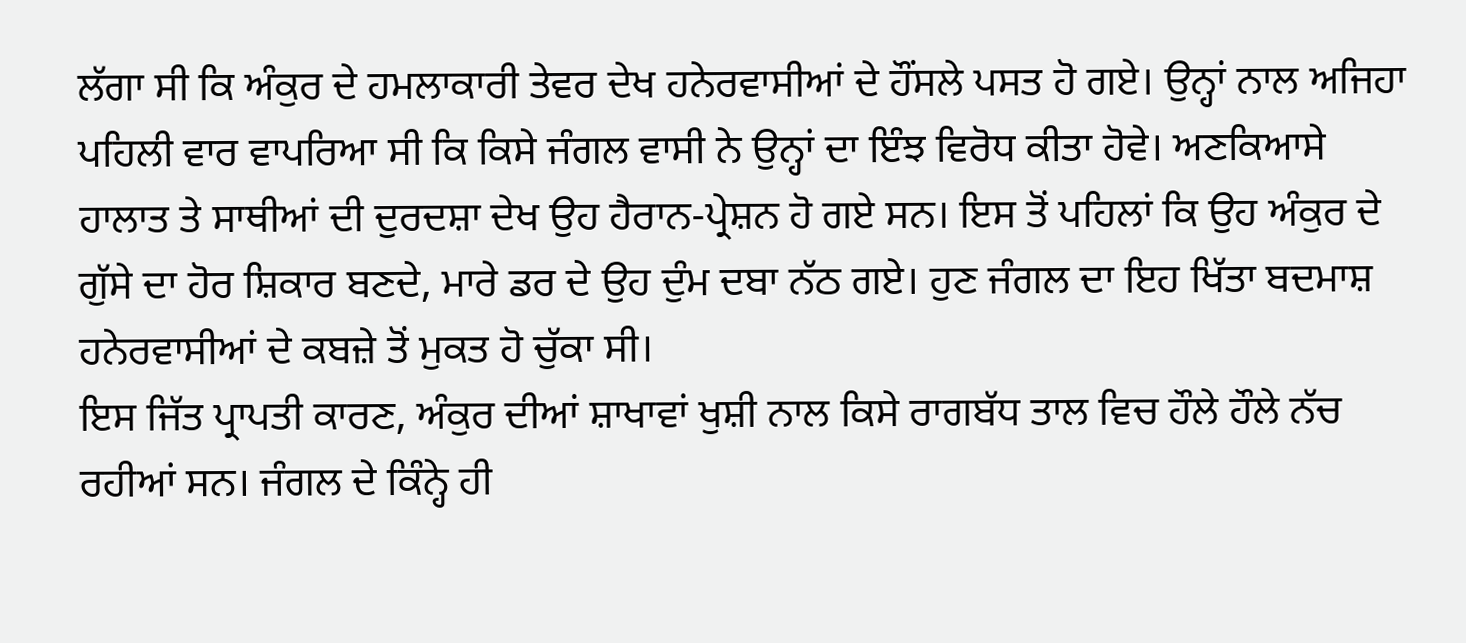ਲੱਗਾ ਸੀ ਕਿ ਅੰਕੁਰ ਦੇ ਹਮਲਾਕਾਰੀ ਤੇਵਰ ਦੇਖ ਹਨੇਰਵਾਸੀਆਂ ਦੇ ਹੌਂਸਲੇ ਪਸਤ ਹੋ ਗਏ। ਉਨ੍ਹਾਂ ਨਾਲ ਅਜਿਹਾ ਪਹਿਲੀ ਵਾਰ ਵਾਪਰਿਆ ਸੀ ਕਿ ਕਿਸੇ ਜੰਗਲ ਵਾਸੀ ਨੇ ਉਨ੍ਹਾਂ ਦਾ ਇੰਝ ਵਿਰੋਧ ਕੀਤਾ ਹੋਵੇ। ਅਣਕਿਆਸੇ ਹਾਲਾਤ ਤੇ ਸਾਥੀਆਂ ਦੀ ਦੁਰਦਸ਼ਾ ਦੇਖ ਉਹ ਹੈਰਾਨ-ਪ੍ਰੇਸ਼ਨ ਹੋ ਗਏ ਸਨ। ਇਸ ਤੋਂ ਪਹਿਲਾਂ ਕਿ ਉਹ ਅੰਕੁਰ ਦੇ ਗੁੱਸੇ ਦਾ ਹੋਰ ਸ਼ਿਕਾਰ ਬਣਦੇ, ਮਾਰੇ ਡਰ ਦੇ ਉਹ ਦੁੰਮ ਦਬਾ ਨੱਠ ਗਏ। ਹੁਣ ਜੰਗਲ ਦਾ ਇਹ ਖਿੱਤਾ ਬਦਮਾਸ਼ ਹਨੇਰਵਾਸੀਆਂ ਦੇ ਕਬਜ਼ੇ ਤੋਂ ਮੁਕਤ ਹੋ ਚੁੱਕਾ ਸੀ।
ਇਸ ਜਿੱਤ ਪ੍ਰਾਪਤੀ ਕਾਰਣ, ਅੰਕੁਰ ਦੀਆਂ ਸ਼ਾਖਾਵਾਂ ਖੁਸ਼ੀ ਨਾਲ ਕਿਸੇ ਰਾਗਬੱਧ ਤਾਲ ਵਿਚ ਹੌਲੇ ਹੌਲੇ ਨੱਚ ਰਹੀਆਂ ਸਨ। ਜੰਗਲ ਦੇ ਕਿੰਨ੍ਹੇ ਹੀ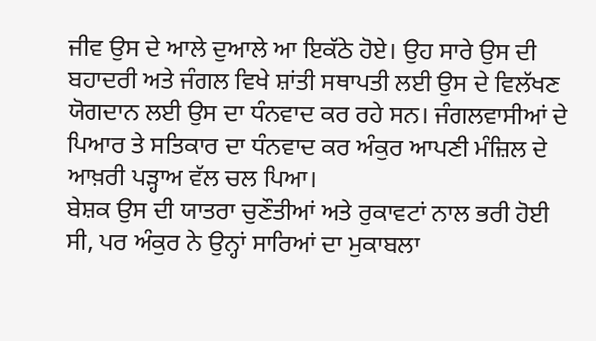ਜੀਵ ਉਸ ਦੇ ਆਲੇ ਦੁਆਲੇ ਆ ਇਕੱਠੇ ਹੋਏ। ਉਹ ਸਾਰੇ ਉਸ ਦੀ ਬਹਾਦਰੀ ਅਤੇ ਜੰਗਲ ਵਿਖੇ ਸ਼ਾਂਤੀ ਸਥਾਪਤੀ ਲਈ ਉਸ ਦੇ ਵਿਲੱਖਣ ਯੋਗਦਾਨ ਲਈ ਉਸ ਦਾ ਧੰਨਵਾਦ ਕਰ ਰਹੇ ਸਨ। ਜੰਗਲਵਾਸੀਆਂ ਦੇ ਪਿਆਰ ਤੇ ਸਤਿਕਾਰ ਦਾ ਧੰਨਵਾਦ ਕਰ ਅੰਕੁਰ ਆਪਣੀ ਮੰਜ਼ਿਲ ਦੇ ਆਖ਼ਰੀ ਪੜ੍ਹਾਅ ਵੱਲ ਚਲ ਪਿਆ।
ਬੇਸ਼ਕ ਉਸ ਦੀ ਯਾਤਰਾ ਚੁਣੌਤੀਆਂ ਅਤੇ ਰੁਕਾਵਟਾਂ ਨਾਲ ਭਰੀ ਹੋਈ ਸੀ, ਪਰ ਅੰਕੁਰ ਨੇ ਉਨ੍ਹਾਂ ਸਾਰਿਆਂ ਦਾ ਮੁਕਾਬਲਾ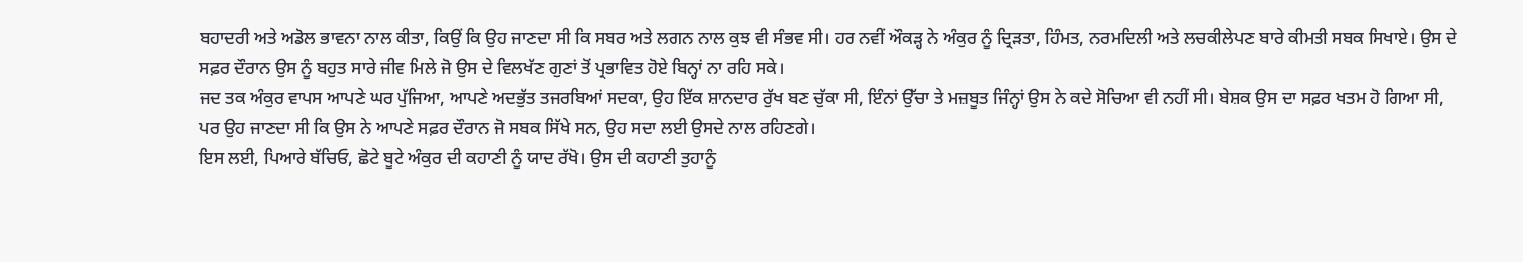ਬਹਾਦਰੀ ਅਤੇ ਅਡੋਲ ਭਾਵਨਾ ਨਾਲ ਕੀਤਾ, ਕਿਉਂ ਕਿ ਉਹ ਜਾਣਦਾ ਸੀ ਕਿ ਸਬਰ ਅਤੇ ਲਗਨ ਨਾਲ ਕੁਝ ਵੀ ਸੰਭਵ ਸੀ। ਹਰ ਨਵੀਂ ਔਕੜ੍ਹ ਨੇ ਅੰਕੁਰ ਨੂੰ ਦ੍ਰਿੜਤਾ, ਹਿੰਮਤ, ਨਰਮਦਿਲੀ ਅਤੇ ਲਚਕੀਲੇਪਣ ਬਾਰੇ ਕੀਮਤੀ ਸਬਕ ਸਿਖਾਏ। ਉਸ ਦੇ ਸਫ਼ਰ ਦੌਰਾਨ ਉਸ ਨੂੰ ਬਹੁਤ ਸਾਰੇ ਜੀਵ ਮਿਲੇ ਜੋ ਉਸ ਦੇ ਵਿਲਖੱਣ ਗੁਣਾਂ ਤੋਂ ਪ੍ਰਭਾਵਿਤ ਹੋਏ ਬਿਨ੍ਹਾਂ ਨਾ ਰਹਿ ਸਕੇ।
ਜਦ ਤਕ ਅੰਕੁਰ ਵਾਪਸ ਆਪਣੇ ਘਰ ਪੁੱਜਿਆ, ਆਪਣੇ ਅਦਭੁੱਤ ਤਜਰਬਿਆਂ ਸਦਕਾ, ਉਹ ਇੱਕ ਸ਼ਾਨਦਾਰ ਰੁੱਖ ਬਣ ਚੁੱਕਾ ਸੀ, ਇੰਨਾਂ ਉੱਚਾ ਤੇ ਮਜ਼ਬੂਤ ਜਿੰਨ੍ਹਾਂ ਉਸ ਨੇ ਕਦੇ ਸੋਚਿਆ ਵੀ ਨਹੀਂ ਸੀ। ਬੇਸ਼ਕ ਉਸ ਦਾ ਸਫ਼ਰ ਖਤਮ ਹੋ ਗਿਆ ਸੀ, ਪਰ ਉਹ ਜਾਣਦਾ ਸੀ ਕਿ ਉਸ ਨੇ ਆਪਣੇ ਸਫ਼ਰ ਦੌਰਾਨ ਜੋ ਸਬਕ ਸਿੱਖੇ ਸਨ, ਉਹ ਸਦਾ ਲਈ ਉਸਦੇ ਨਾਲ ਰਹਿਣਗੇ।
ਇਸ ਲਈ, ਪਿਆਰੇ ਬੱਚਿਓ, ਛੋਟੇ ਬੂਟੇ ਅੰਕੁਰ ਦੀ ਕਹਾਣੀ ਨੂੰ ਯਾਦ ਰੱਖੋ। ਉਸ ਦੀ ਕਹਾਣੀ ਤੁਹਾਨੂੰ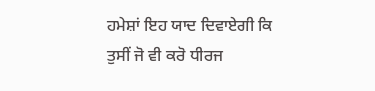ਹਮੇਸ਼ਾਂ ਇਹ ਯਾਦ ਦਿਵਾਏਗੀ ਕਿ ਤੁਸੀਂ ਜੋ ਵੀ ਕਰੋ ਧੀਰਜ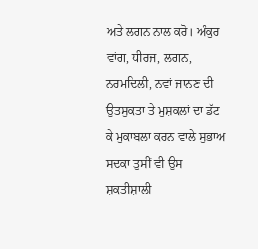ਅਤੇ ਲਗਨ ਨਾਲ ਕਰੋ। ਅੰਕੁਰ ਵਾਂਗ, ਧੀਰਜ, ਲਗਨ, ਨਰਮਦਿਲੀ, ਨਵਾਂ ਜਾਨਣ ਦੀ ਉਤਸੁਕਤਾ ਤੇ ਮੁਸ਼ਕਲਾਂ ਦਾ ਡੱਟ ਕੇ ਮੁਕਾਬਲਾ ਕਰਨ ਵਾਲੇ ਸੁਭਾਅ ਸਦਕਾ ਤੁਸੀਂ ਵੀ ਉਸ ਸ਼ਕਤੀਸ਼ਾਲੀ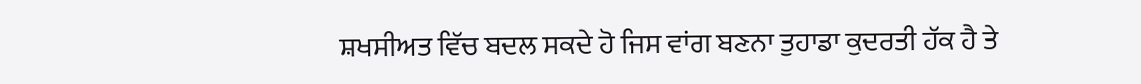ਸ਼ਖਸੀਅਤ ਵਿੱਚ ਬਦਲ ਸਕਦੇ ਹੋ ਜਿਸ ਵਾਂਗ ਬਣਨਾ ਤੁਹਾਡਾ ਕੁਦਰਤੀ ਹੱਕ ਹੈ ਤੇ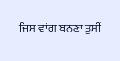ਜਿਸ ਵਾਂਗ ਬਨਣਾ ਤੁਸੀਂ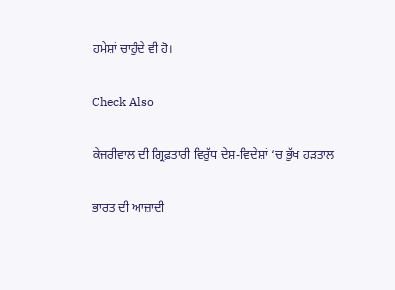ਹਮੇਸ਼ਾਂ ਚਾਹੁੰਦੇ ਵੀ ਹੋ।

Check Also

ਕੇਜਰੀਵਾਲ ਦੀ ਗ੍ਰਿਫ਼ਤਾਰੀ ਵਿਰੁੱਧ ਦੇਸ਼-ਵਿਦੇਸ਼ਾਂ ‘ਚ ਭੁੱਖ ਹੜਤਾਲ

ਭਾਰਤ ਦੀ ਆਜ਼ਾਦੀ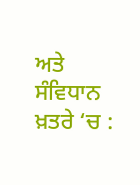ਅਤੇ ਸੰਵਿਧਾਨ ਖ਼ਤਰੇ ‘ਚ :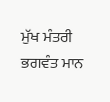ਮੁੱਖ ਮੰਤਰੀ ਭਗਵੰਤ ਮਾਨ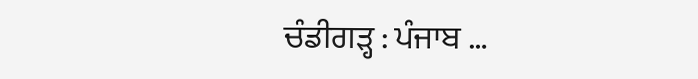ਚੰਡੀਗੜ੍ਹ : ਪੰਜਾਬ …